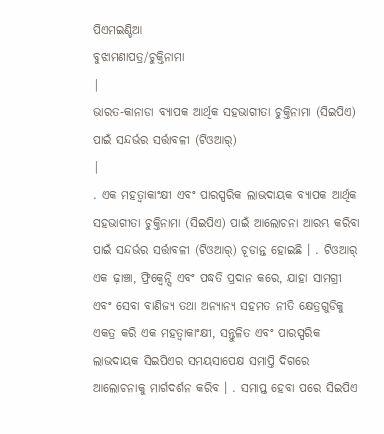ପିଏମଇଣ୍ଡିଆ
ବୁଝାମଣାପତ୍ର/ଚୁକ୍ତିନାମା
|
ଭାରତ-କାନାଡା ବ୍ୟାପକ ଆର୍ଥିକ ସହଭାଗୀତା ଚୁକ୍ତିନାମା (ସିଇପିଏ) ପାଇଁ ସନ୍ଦର୍ଭର ସର୍ତ୍ତାବଳୀ (ଟିଓଆର୍)
|
. ଏକ ମହତ୍ୱାକାଂକ୍ଷୀ ଏବଂ ପାରସ୍ପରିକ ଲାଭଦାୟକ ବ୍ୟାପକ ଆର୍ଥିକ ସହଭାଗୀତା ଚୁକ୍ତିନାମା (ସିଇପିଏ) ପାଇଁ ଆଲୋଚନା ଆରମ୍ଭ କରିବା ପାଇଁ ସନ୍ଦର୍ଭର ସର୍ତ୍ତାବଳୀ (ଟିଓଆର୍) ଚୂଡାନ୍ତ ହୋଇଛି । . ଟିଓଆର୍ ଏକ ଢ଼ାଞ୍ଚା, ଫ୍ରିକ୍ୱେନ୍ସି ଏବଂ ପଦ୍ଧତି ପ୍ରଦାନ କରେ, ଯାହା ସାମଗ୍ରୀ ଏବଂ ସେବା ବାଣିଜ୍ୟ ତଥା ଅନ୍ୟାନ୍ୟ ସହମତ ନୀତି କ୍ଷେତ୍ରଗୁଡିକୁ ଏକତ୍ର କରି ଏକ ମହତ୍ୱାକାଂକ୍ଷୀ, ସନ୍ତୁଳିତ ଏବଂ ପାରସ୍ପରିକ ଲାଭଦାୟକ ସିଇପିଏର ସମୟସାପେକ୍ଷ ସମାପ୍ତି ଦିଗରେ ଆଲୋଚନାକୁ ମାର୍ଗଦର୍ଶନ କରିବ । . ସମାପ୍ତ ହେବା ପରେ ସିଇପିଏ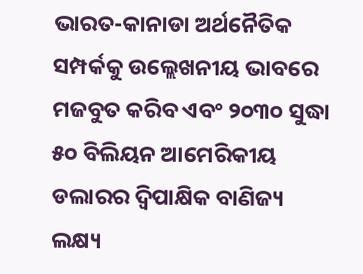ଭାରତ-କାନାଡା ଅର୍ଥନୈତିକ ସମ୍ପର୍କକୁ ଉଲ୍ଲେଖନୀୟ ଭାବରେ ମଜବୁତ କରିବ ଏବଂ ୨୦୩୦ ସୁଦ୍ଧା ୫୦ ବିଲିୟନ ଆମେରିକୀୟ ଡଲାରର ଦ୍ୱିପାକ୍ଷିକ ବାଣିଜ୍ୟ ଲକ୍ଷ୍ୟ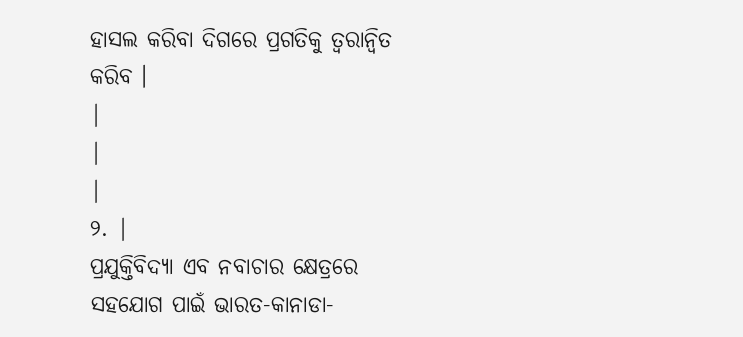ହାସଲ କରିବା ଦିଗରେ ପ୍ରଗତିକୁ ତ୍ୱରାନ୍ୱିତ କରିବ ।
|
|
|
୨. |
ପ୍ରଯୁକ୍ତିବିଦ୍ୟା ଏବ ନବାଚାର କ୍ଷେତ୍ରରେ ସହଯୋଗ ପାଇଁ ଭାରତ-କାନାଡା-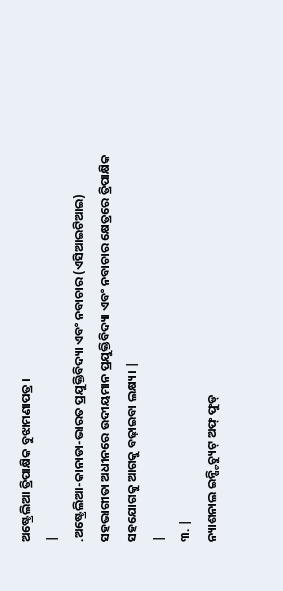ଅଷ୍ଟ୍ରେଲିଆ ତ୍ରିପାକ୍ଷିକ ବୁଝାମଣାପତ୍ର ।
|
.ଅଷ୍ଟ୍ରେଲିଆ-କାନାଡା-ଭାରତ ପ୍ରଯୁକ୍ତିବିଦ୍ୟା ଏବଂ ନବାଚାର (ଏସିଆଇଟିଆଇ) ସହଭାଗୀତା ଅଧୀନରେ ଉଦୀୟମାନ ପ୍ରଯୁକ୍ତିବିଦ୍ୟା ଏବଂ ନବାଚାର କ୍ଷେତ୍ରରେ ତ୍ରିପାକ୍ଷିକ ସହଯୋଗକୁ ଆଗକୁ ବଢ଼ାଇବା ଲକ୍ଷ୍ୟ। |
|
୩. |
ନ୍ୟାଶନାଲ ଇନ୍ଷ୍ଟିଚ୍ୟୁଟ୍ ଅଫ୍ ଫୁଡ୍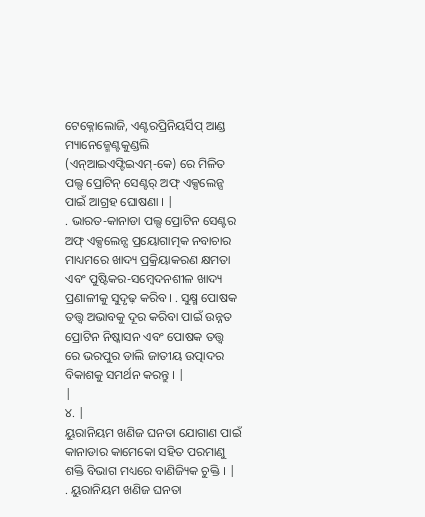ଟେକ୍ନୋଲୋଜି, ଏଣ୍ଟରପ୍ରିନିୟର୍ସିପ୍ ଆଣ୍ଡ ମ୍ୟାନେଜ୍ମେଣ୍ଟକୁଣ୍ଡଲି (ଏନ୍ଆଇଏଫ୍ଟିଇଏମ୍-କେ) ରେ ମିଳିତ ପଲ୍ସ ପ୍ରୋଟିନ୍ ସେଣ୍ଟର୍ ଅଫ୍ ଏକ୍ସଲେନ୍ସ ପାଇଁ ଆଗ୍ରହ ଘୋଷଣା । |
. ଭାରତ-କାନାଡା ପଲ୍ସ ପ୍ରୋଟିନ ସେଣ୍ଟର ଅଫ୍ ଏକ୍ସଲେନ୍ସ ପ୍ରୟୋଗାତ୍ମକ ନବାଚାର ମାଧ୍ୟମରେ ଖାଦ୍ୟ ପ୍ରକ୍ରିୟାକରଣ କ୍ଷମତା ଏବଂ ପୁଷ୍ଟିକର-ସମ୍ବେଦନଶୀଳ ଖାଦ୍ୟ ପ୍ରଣାଳୀକୁ ସୁଦୃଢ଼ କରିବ। . ସୁକ୍ଷ୍ମ ପୋଷକ ତତ୍ତ୍ୱ ଅଭାବକୁ ଦୂର କରିବା ପାଇଁ ଉନ୍ନତ ପ୍ରୋଟିନ ନିଷ୍କାସନ ଏବଂ ପୋଷକ ତତ୍ତ୍ୱ ରେ ଭରପୁର ଡାଲି ଜାତୀୟ ଉତ୍ପାଦର ବିକାଶକୁ ସମର୍ଥନ କରନ୍ତୁ । |
|
୪. |
ୟୁରାନିୟମ ଖଣିଜ ଘନତା ଯୋଗାଣ ପାଇଁ କାନାଡାର କାମେକୋ ସହିତ ପରମାଣୁ ଶକ୍ତି ବିଭାଗ ମଧ୍ୟରେ ବାଣିଜ୍ୟିକ ଚୁକ୍ତି । |
. ୟୁରାନିୟମ ଖଣିଜ ଘନତା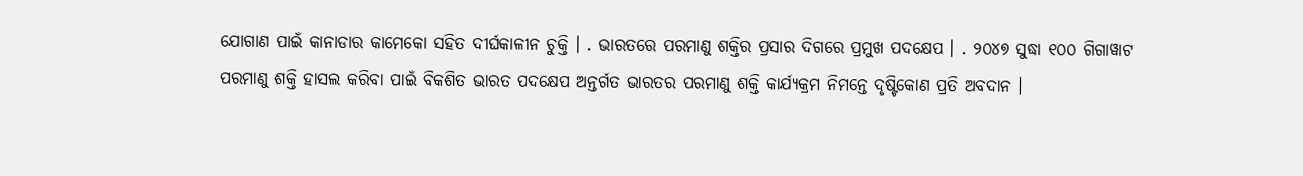ଯୋଗାଣ ପାଇଁ କାନାଡାର କାମେକୋ ସହିତ ଦୀର୍ଘକାଳୀନ ଚୁକ୍ତି । . ଭାରତରେ ପରମାଣୁ ଶକ୍ତିର ପ୍ରସାର ଦିଗରେ ପ୍ରମୁଖ ପଦକ୍ଷେପ । . ୨୦୪୭ ସୁଦ୍ଧା ୧୦୦ ଗିଗାୱାଟ ପରମାଣୁ ଶକ୍ତି ହାସଲ କରିବା ପାଇଁ ବିକଶିତ ଭାରତ ପଦକ୍ଷେପ ଅନ୍ତର୍ଗତ ଭାରତର ପରମାଣୁ ଶକ୍ତି କାର୍ଯ୍ୟକ୍ରମ ନିମନ୍ତେ ଦୃଷ୍ଟିକୋଣ ପ୍ରତି ଅବଦାନ ।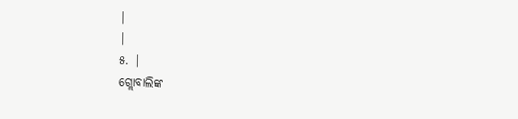|
|
୫. |
ଗ୍ଲୋବାଲିଙ୍କ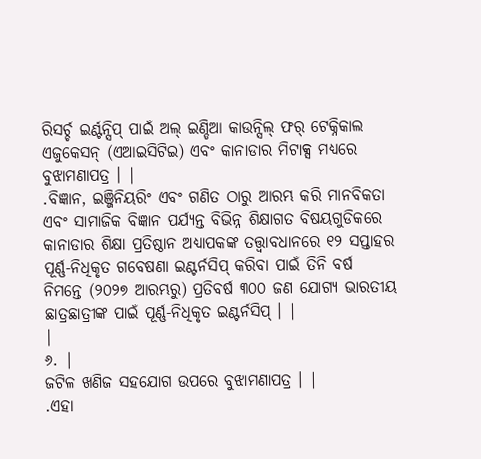ରିସର୍ଚ୍ଚ ଇର୍ଣ୍ଟନ୍ସିପ୍ ପାଇଁ ଅଲ୍ ଇଣ୍ଡିଆ କାଉନ୍ସିଲ୍ ଫର୍ ଟେକ୍ନିକାଲ ଏଜୁକେସନ୍ (ଏଆଇସିଟିଇ) ଏବଂ କାନାଡାର ମିଟାକ୍ସ ମଧ୍ୟରେ ବୁଝାମଣାପତ୍ର । |
.ବିଜ୍ଞାନ, ଇଞ୍ଜିନିୟରିଂ ଏବଂ ଗଣିତ ଠାରୁ ଆରମ୍ଭ କରି ମାନବିକତା ଏବଂ ସାମାଜିକ ବିଜ୍ଞାନ ପର୍ଯ୍ୟନ୍ତ ବିଭିନ୍ନ ଶିକ୍ଷାଗତ ବିଷୟଗୁଡିକରେ କାନାଡାର ଶିକ୍ଷା ପ୍ରତିଷ୍ଠାନ ଅଧ୍ୟାପକଙ୍କ ତତ୍ତ୍ୱାବଧାନରେ ୧୨ ସପ୍ତାହର ପୂର୍ଣ୍ଣ-ନିଧିକୃତ ଗବେଷଣା ଇଣ୍ଟର୍ନସିପ୍ କରିବା ପାଇଁ ତିନି ବର୍ଷ ନିମନ୍ତେ (୨୦୨୭ ଆରମ୍ଭରୁ) ପ୍ରତିବର୍ଷ ୩୦୦ ଜଣ ଯୋଗ୍ୟ ଭାରତୀୟ ଛାତ୍ରଛାତ୍ରୀଙ୍କ ପାଇଁ ପୂର୍ଣ୍ଣ-ନିଧିକୃତ ଇଣ୍ଟର୍ନସିପ୍ । |
|
୬. |
ଜଟିଳ ଖଣିଜ ସହଯୋଗ ଉପରେ ବୁଝାମଣାପତ୍ର । |
.ଏହା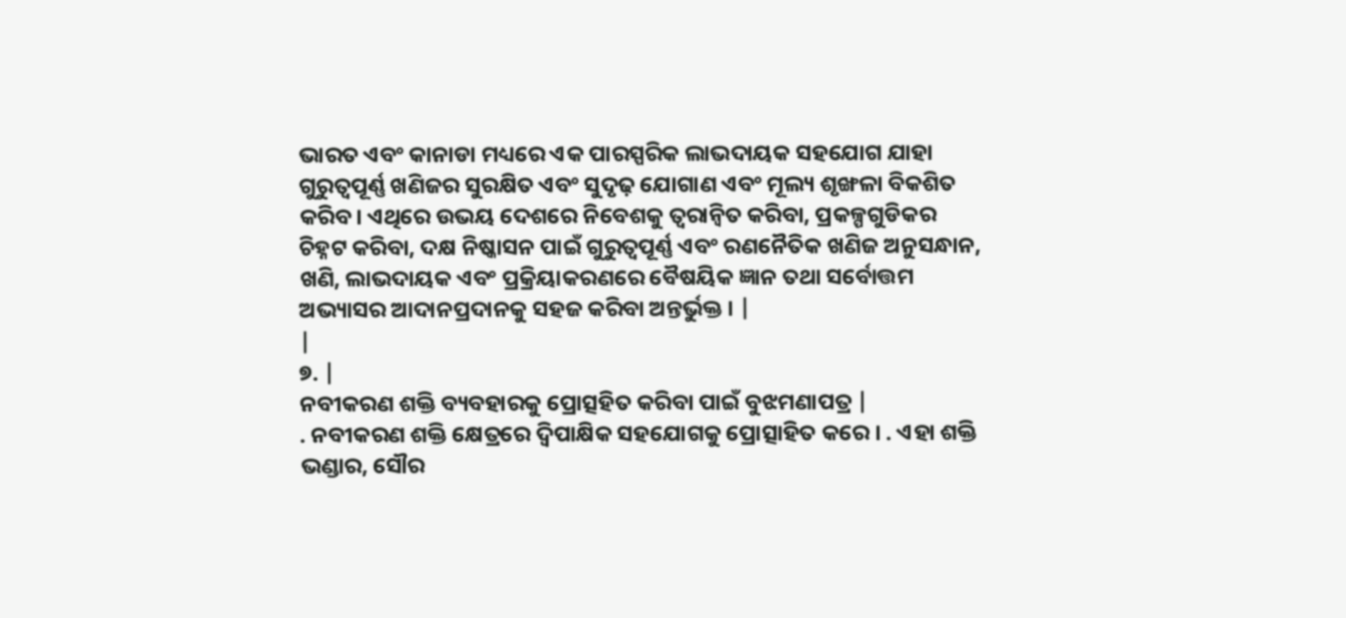ଭାରତ ଏବଂ କାନାଡା ମଧ୍ୟରେ ଏକ ପାରସ୍ପରିକ ଲାଭଦାୟକ ସହଯୋଗ ଯାହା ଗୁରୁତ୍ୱପୂର୍ଣ୍ଣ ଖଣିଜର ସୁରକ୍ଷିତ ଏବଂ ସୁଦୃଢ଼ ଯୋଗାଣ ଏବଂ ମୂଲ୍ୟ ଶୃଙ୍ଖଳା ବିକଶିତ କରିବ। ଏଥିରେ ଉଭୟ ଦେଶରେ ନିବେଶକୁ ତ୍ୱରାନ୍ୱିତ କରିବା, ପ୍ରକଳ୍ପଗୁଡିକର ଚିହ୍ନଟ କରିବା, ଦକ୍ଷ ନିଷ୍କାସନ ପାଇଁ ଗୁରୁତ୍ୱପୂର୍ଣ୍ଣ ଏବଂ ରଣନୈତିକ ଖଣିଜ ଅନୁସନ୍ଧାନ, ଖଣି, ଲାଭଦାୟକ ଏବଂ ପ୍ରକ୍ରିୟାକରଣରେ ବୈଷୟିକ ଜ୍ଞାନ ତଥା ସର୍ବୋତ୍ତମ ଅଭ୍ୟାସର ଆଦାନପ୍ରଦାନକୁ ସହଜ କରିବା ଅନ୍ତର୍ଭୁକ୍ତ । |
|
୭. |
ନବୀକରଣ ଶକ୍ତି ବ୍ୟବହାରକୁ ପ୍ରୋତ୍ସହିତ କରିବା ପାଇଁ ବୁଝମଣାପତ୍ର |
. ନବୀକରଣ ଶକ୍ତି କ୍ଷେତ୍ରରେ ଦ୍ୱିପାକ୍ଷିକ ସହଯୋଗକୁ ପ୍ରୋତ୍ସାହିତ କରେ । . ଏହା ଶକ୍ତି ଭଣ୍ଡାର, ସୌର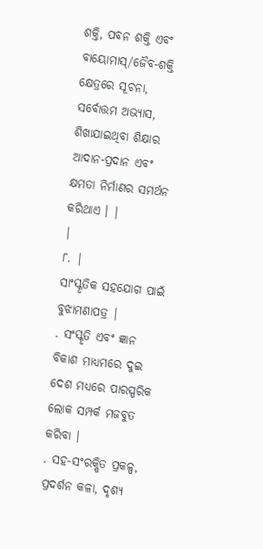ଶକ୍ତି, ପବନ ଶକ୍ତି ଏବଂ ବାୟୋମାସ୍/ଜୈବ-ଶକ୍ତି କ୍ଷେତ୍ରରେ ସୂଚନା, ସର୍ବୋତ୍ତମ ଅଭ୍ୟାସ, ଶିଖାଯାଇଥିବା ଶିକ୍ଷାର ଆଦାନ-ପ୍ରଦାନ ଏବଂ କ୍ଷମତା ନିର୍ମାଣର ସମର୍ଥନ କରିଥାଏ । |
|
୮. |
ସାଂସ୍କୃତିକ ସହଯୋଗ ପାଇଁ ବୁଝାମଣାପତ୍ର |
. ସଂସ୍କୃତି ଏବଂ ଜ୍ଞାନ ବିକାଶ ମାଧ୍ୟମରେ ଦୁଇ ଦେଶ ମଧ୍ୟରେ ପାରସ୍ପରିକ ଲୋକ ସମ୍ପର୍କ ମଜବୁତ କରିବା ।
. ସହ-ସଂରକ୍ଷିତ ପ୍ରକଳ୍ପ, ପ୍ରଦର୍ଶନ କଳା, ଦୃଶ୍ୟ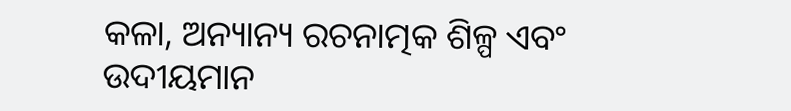କଳା, ଅନ୍ୟାନ୍ୟ ରଚନାତ୍ମକ ଶିଳ୍ପ ଏବଂ ଉଦୀୟମାନ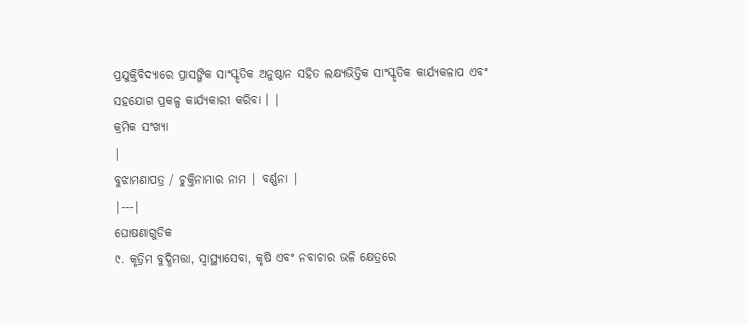ପ୍ରଯୁକ୍ତିବିଦ୍ୟାରେ ପ୍ରାସଙ୍ଗିକ ସାଂସ୍କୃତିକ ଅନୁଷ୍ଠାନ ସହିତ ଲକ୍ଷ୍ୟଭିତ୍ତିକ ସାଂସ୍କୃତିକ କାର୍ଯ୍ୟକଳାପ ଏବଂ ସହଯୋଗ ପ୍ରକଳ୍ପ କାର୍ଯ୍ୟକାରୀ କରିବା । |
କ୍ରମିକ ସଂଖ୍ୟା
|
ବୁଝାମଣାପତ୍ର / ଚୁକ୍ତିନାମାର ନାମ | ବର୍ଣ୍ଣନା |
|---|
ଘୋଷଣାଗୁଡିକ
୯. କୃତ୍ରିମ ବୁଦ୍ଧିମତ୍ତା, ସ୍ୱାସ୍ଥ୍ୟାସେବା, କୃଷି ଏବଂ ନବାଚାର ଭଳି କ୍ଷେତ୍ରରେ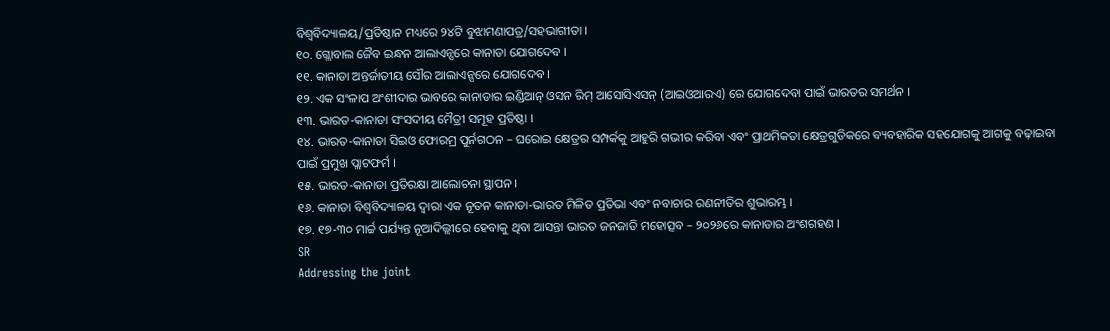ବିଶ୍ୱବିଦ୍ୟାଳୟ/ପ୍ରତିଷ୍ଠାନ ମଧ୍ୟରେ ୨୪ଟି ବୁଝାମଣାପତ୍ର/ସହଭାଗୀତା ।
୧୦. ଗ୍ଲୋବାଲ ଜୈବ ଇନ୍ଧନ ଆଲାଏନ୍ସରେ କାନାଡା ଯୋଗଦେବ ।
୧୧. କାନାଡା ଅନ୍ତର୍ଜାତୀୟ ସୌର ଆଲାଏନ୍ସରେ ଯୋଗଦେବ ।
୧୨. ଏକ ସଂଳାପ ଅଂଶୀଦାର ଭାବରେ କାନାଡାର ଇଣ୍ଡିଆନ୍ ଓସନ ରିମ୍ ଆସୋସିଏସନ୍ (ଆଇଓଆରଏ) ରେ ଯୋଗଦେବା ପାଇଁ ଭାରତର ସମର୍ଥନ ।
୧୩. ଭାରତ-କାନାଡା ସଂସଦୀୟ ମୈତ୍ରୀ ସମୂହ ପ୍ରତିଷ୍ଠା ।
୧୪. ଭାରତ-କାନାଡା ସିଇଓ ଫୋରମ୍ର ପୁର୍ନଗଠନ – ଘରୋଇ କ୍ଷେତ୍ରର ସମ୍ପର୍କକୁ ଆହୁରି ଗଭୀର କରିବା ଏବଂ ପ୍ରାଥମିକତା କ୍ଷେତ୍ରଗୁଡିକରେ ବ୍ୟବହାରିକ ସହଯୋଗକୁ ଆଗକୁ ବଢ଼ାଇବା ପାଇଁ ପ୍ରମୁଖ ପ୍ଲାଟଫର୍ମ ।
୧୫. ଭାରତ-କାନାଡା ପ୍ରତିରକ୍ଷା ଆଲୋଚନା ସ୍ଥାପନ ।
୧୬. କାନାଡା ବିଶ୍ୱବିଦ୍ୟାଳୟ ଦ୍ୱାରା ଏକ ନୂତନ କାନାଡା-ଭାରତ ମିଳିତ ପ୍ରତିଭା ଏବଂ ନବାଚାର ରଣନୀତିର ଶୁଭାରମ୍ଭ ।
୧୭. ୧୭-୩୦ ମାର୍ଚ୍ଚ ପର୍ଯ୍ୟନ୍ତ ନୂଆଦିଲ୍ଲୀରେ ହେବାକୁ ଥିବା ଆସନ୍ତା ଭାରତ ଜନଜାତି ମହୋତ୍ସବ – ୨୦୨୬ରେ କାନାଡାର ଅଂଶଗହଣ ।
SR
Addressing the joint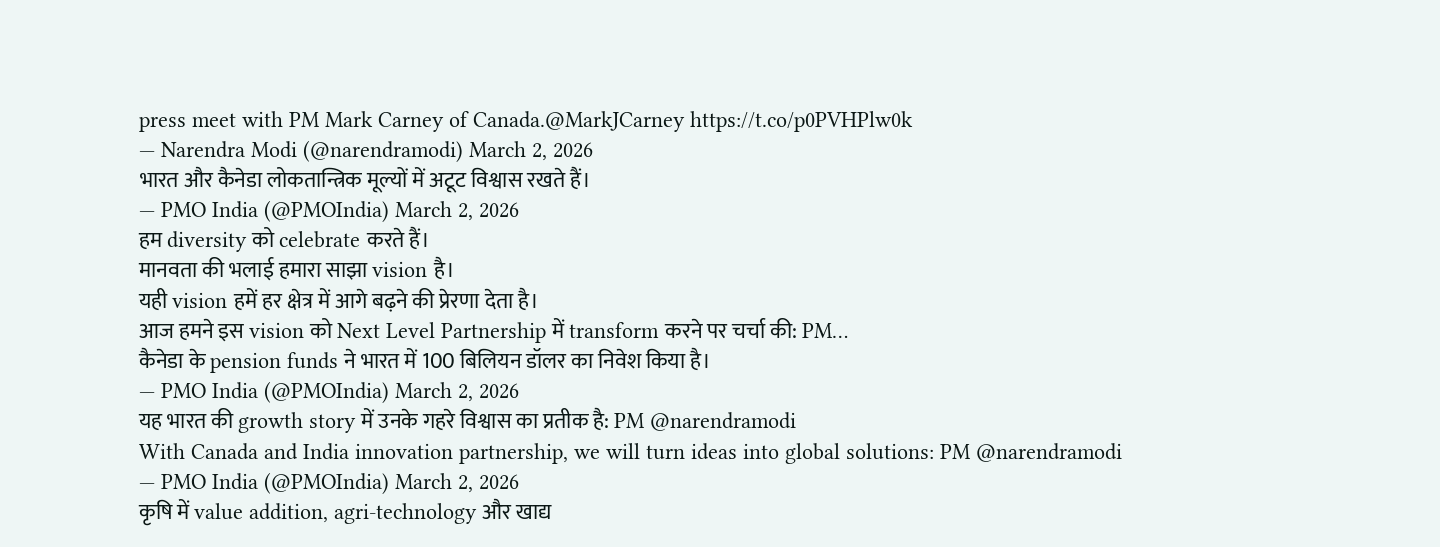press meet with PM Mark Carney of Canada.@MarkJCarney https://t.co/p0PVHPlw0k
— Narendra Modi (@narendramodi) March 2, 2026
भारत और कैनेडा लोकतान्त्रिक मूल्यों में अटूट विश्वास रखते हैं।
— PMO India (@PMOIndia) March 2, 2026
हम diversity को celebrate करते हैं।
मानवता की भलाई हमारा साझा vision है।
यही vision हमें हर क्षेत्र में आगे बढ़ने की प्रेरणा देता है।
आज हमने इस vision को Next Level Partnership में transform करने पर चर्चा की: PM…
कैनेडा के pension funds ने भारत में 100 बिलियन डॉलर का निवेश किया है।
— PMO India (@PMOIndia) March 2, 2026
यह भारत की growth story में उनके गहरे विश्वास का प्रतीक है: PM @narendramodi
With Canada and India innovation partnership, we will turn ideas into global solutions: PM @narendramodi
— PMO India (@PMOIndia) March 2, 2026
कृषि में value addition, agri-technology और खाद्य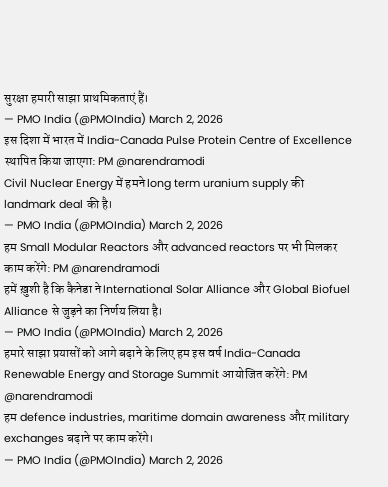सुरक्षा हमारी साझा प्राथमिकताएं हैं।
— PMO India (@PMOIndia) March 2, 2026
इस दिशा में भारत में India-Canada Pulse Protein Centre of Excellence स्थापित किया जाएगा: PM @narendramodi
Civil Nuclear Energy में हमने long term uranium supply की landmark deal की है।
— PMO India (@PMOIndia) March 2, 2026
हम Small Modular Reactors और advanced reactors पर भी मिलकर काम करेंगे: PM @narendramodi
हमें ख़ुशी है कि कैनेडा ने International Solar Alliance और Global Biofuel Alliance से जुड़ने का निर्णय लिया है।
— PMO India (@PMOIndia) March 2, 2026
हमारे साझा प्रयासों को आगे बढ़ाने के लिए हम इस वर्ष India-Canada Renewable Energy and Storage Summit आयोजित करेंगे: PM @narendramodi
हम defence industries, maritime domain awareness और military exchanges बढ़ाने पर काम करेंगे।
— PMO India (@PMOIndia) March 2, 2026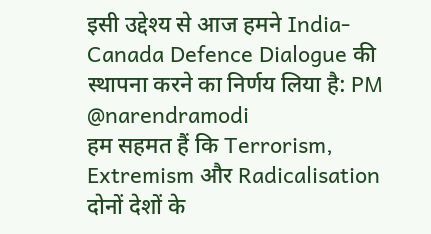इसी उद्देश्य से आज हमने India-Canada Defence Dialogue की स्थापना करने का निर्णय लिया है: PM @narendramodi
हम सहमत हैं कि Terrorism, Extremism और Radicalisation दोनों देशों के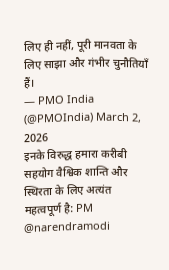लिए ही नहीं, पूरी मानवता के लिए साझा और गंभीर चुनौतियाँ हैं।
— PMO India (@PMOIndia) March 2, 2026
इनके विरुद्ध हमारा करीबी सहयोग वैश्विक शान्ति और स्थिरता के लिए अत्यंत महत्वपूर्ण है: PM @narendramodi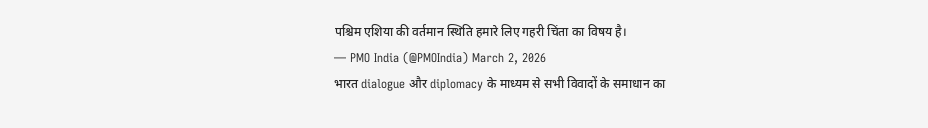पश्चिम एशिया की वर्तमान स्थिति हमारे लिए गहरी चिंता का विषय है।
— PMO India (@PMOIndia) March 2, 2026
भारत dialogue और diplomacy के माध्यम से सभी विवादों के समाधान का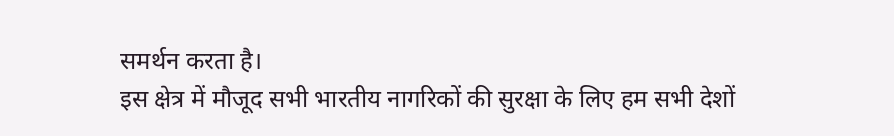समर्थन करता है।
इस क्षेत्र में मौजूद सभी भारतीय नागरिकों की सुरक्षा के लिए हम सभी देशों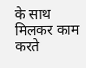के साथ मिलकर काम करते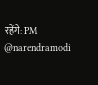रहेंगे: PM @narendramodi